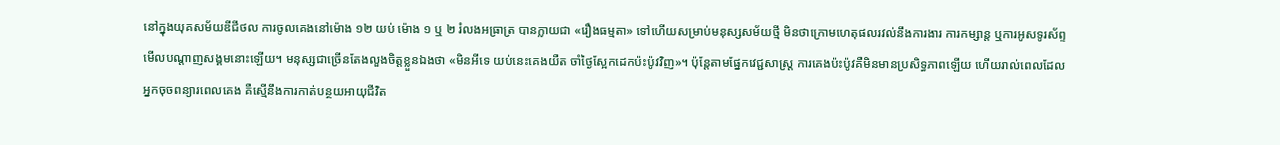នៅក្នុងយុគសម័យឌីជីថល ការចូលគេងនៅម៉ោង ១២ យប់ ម៉ោង ១ ឬ ២ រំលងអធ្រាត្រ បានក្លាយជា «រឿងធម្មតា» ទៅហើយសម្រាប់មនុស្សសម័យថ្មី មិនថាក្រោមហេតុផលរវល់នឹងការងារ ការកម្សាន្ត ឬការអូសទូរស័ព្ទមើលបណ្តាញសង្គមនោះឡើយ។ មនុស្សជាច្រើនតែងលួងចិត្តខ្លួនឯងថា «មិនអីទេ យប់នេះគេងយឺត ចាំថ្ងៃស្អែកដេកប៉ះប៉ូវវិញ»។ ប៉ុន្តែតាមផ្នែកវេជ្ជសាស្ត្រ ការគេងប៉ះប៉ូវគឺមិនមានប្រសិទ្ធភាពឡើយ ហើយរាល់ពេលដែលអ្នកចុចពន្យារពេលគេង គឺស្មើនឹងការកាត់បន្ថយអាយុជីវិត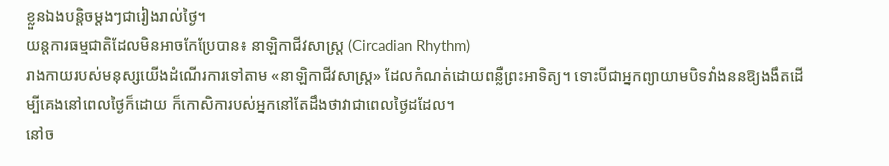ខ្លួនឯងបន្តិចម្តងៗជារៀងរាល់ថ្ងៃ។
យន្តការធម្មជាតិដែលមិនអាចកែប្រែបាន៖ នាឡិកាជីវសាស្ត្រ (Circadian Rhythm)
រាងកាយរបស់មនុស្សយើងដំណើរការទៅតាម «នាឡិកាជីវសាស្ត្រ» ដែលកំណត់ដោយពន្លឺព្រះអាទិត្យ។ ទោះបីជាអ្នកព្យាយាមបិទវាំងននឱ្យងងឹតដើម្បីគេងនៅពេលថ្ងៃក៏ដោយ ក៏កោសិការបស់អ្នកនៅតែដឹងថាវាជាពេលថ្ងៃដដែល។
នៅច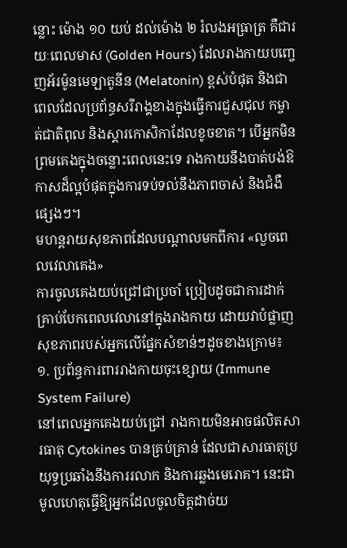ន្លោះ ម៉ោង ១០ យប់ ដល់ម៉ោង ២ រំលងអធ្រាត្រ គឺជារយៈពេលមាស (Golden Hours) ដែលរាងកាយបញ្ចេញអ័រម៉ូនមេឡាតូនីន (Melatonin) ខ្ពស់បំផុត និងជាពេលដែលប្រព័ន្ធសរីរាង្គខាងក្នុងធ្វើការជួសជុល កម្ចាត់ជាតិពុល និងស្តារកោសិកាដែលខូចខាត។ បើអ្នកមិនព្រមគេងក្នុងចន្លោះពេលនេះទេ រាងកាយនឹងបាត់បង់ឱកាសដ៏ល្អបំផុតក្នុងការទប់ទល់នឹងភាពចាស់ និងជំងឺផ្សេងៗ។
មហន្តរាយសុខភាពដែលបណ្តាលមកពីការ «លួចពេលវេលាគេង»
ការចូលគេងយប់ជ្រៅជាប្រចាំ ប្រៀបដូចជាការដាក់គ្រាប់បែកពេលវេលានៅក្នុងរាងកាយ ដោយវាបំផ្លាញសុខភាពរបស់អ្នកលើផ្នែកសំខាន់ៗដូចខាងក្រោម៖
១. ប្រព័ន្ធការពាររាងកាយចុះខ្សោយ (Immune System Failure)
នៅពេលអ្នកគេងយប់ជ្រៅ រាងកាយមិនអាចផលិតសារធាតុ Cytokines បានគ្រប់គ្រាន់ ដែលជាសារធាតុប្រយុទ្ធប្រឆាំងនឹងការរលាក និងការឆ្លងមេរោគ។ នេះជាមូលហេតុធ្វើឱ្យអ្នកដែលចូលចិត្តដាច់យ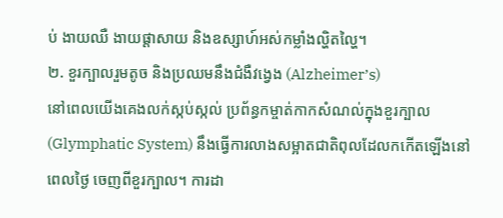ប់ ងាយឈឺ ងាយផ្តាសាយ និងឧស្សាហ៍អស់កម្លាំងល្ហិតល្ហៃ។
២. ខួរក្បាលរួមតូច និងប្រឈមនឹងជំងឺវង្វេង (Alzheimer’s)
នៅពេលយើងគេងលក់ស្កប់ស្កល់ ប្រព័ន្ធកម្ចាត់កាកសំណល់ក្នុងខួរក្បាល (Glymphatic System) នឹងធ្វើការលាងសម្អាតជាតិពុលដែលកកើតឡើងនៅពេលថ្ងៃ ចេញពីខួរក្បាល។ ការដា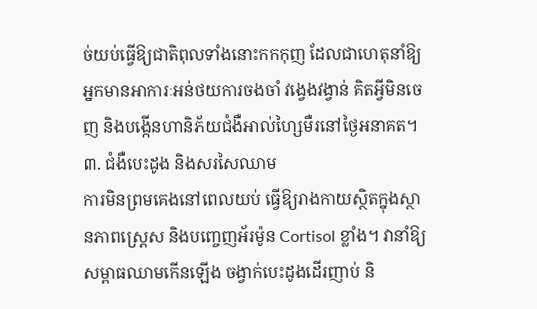ច់យប់ធ្វើឱ្យជាតិពុលទាំងនោះកកកុញ ដែលជាហេតុនាំឱ្យអ្នកមានអាការៈអន់ថយការចងចាំ វង្វេងវង្វាន់ គិតអ្វីមិនចេញ និងបង្កើនហានិភ័យជំងឺអាល់ហ្សៃមឺរនៅថ្ងៃអនាគត។
៣. ជំងឺបេះដូង និងសរសៃឈាម
ការមិនព្រមគេងនៅពេលយប់ ធ្វើឱ្យរាងកាយស្ថិតក្នុងស្ថានភាពស្រ្តេស និងបញ្ចេញអ័រម៉ូន Cortisol ខ្លាំង។ វានាំឱ្យសម្ពាធឈាមកើនឡើង ចង្វាក់បេះដូងដើរញាប់ និ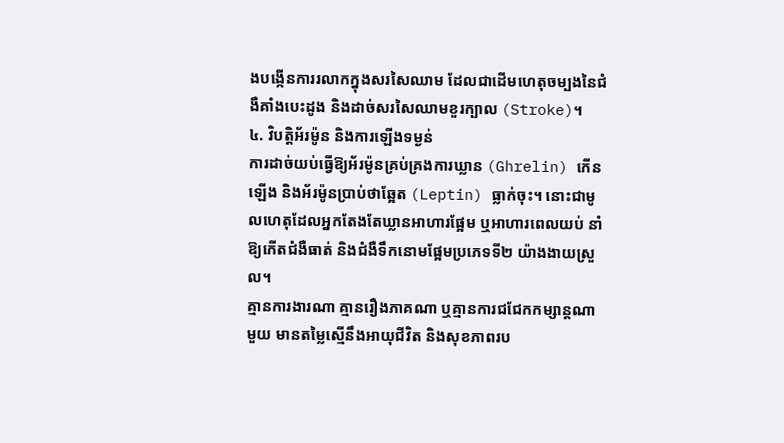ងបង្កើនការរលាកក្នុងសរសៃឈាម ដែលជាដើមហេតុចម្បងនៃជំងឺគាំងបេះដូង និងដាច់សរសៃឈាមខួរក្បាល (Stroke)។
៤. វិបត្តិអ័រម៉ូន និងការឡើងទម្ងន់
ការដាច់យប់ធ្វើឱ្យអ័រម៉ូនគ្រប់គ្រងការឃ្លាន (Ghrelin) កើនឡើង និងអ័រម៉ូនប្រាប់ថាឆ្អែត (Leptin) ធ្លាក់ចុះ។ នោះជាមូលហេតុដែលអ្នកតែងតែឃ្លានអាហារផ្អែម ឬអាហារពេលយប់ នាំឱ្យកើតជំងឺធាត់ និងជំងឺទឹកនោមផ្អែមប្រភេទទី២ យ៉ាងងាយស្រួល។
គ្មានការងារណា គ្មានរឿងភាគណា ឬគ្មានការជជែកកម្សាន្តណាមួយ មានតម្លៃស្មើនឹងអាយុជីវិត និងសុខភាពរប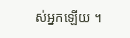ស់អ្នកឡើយ ។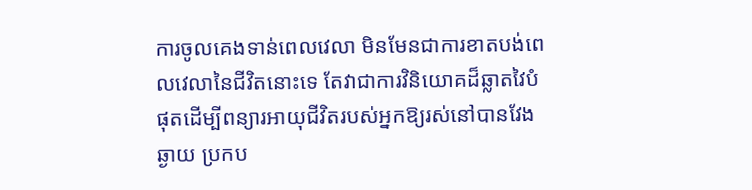ការចូលគេងទាន់ពេលវេលា មិនមែនជាការខាតបង់ពេលវេលានៃជីវិតនោះទេ តែវាជាការវិនិយោគដ៏ឆ្លាតវៃបំផុតដើម្បីពន្យារអាយុជីវិតរបស់អ្នកឱ្យរស់នៅបានវែងឆ្ងាយ ប្រកប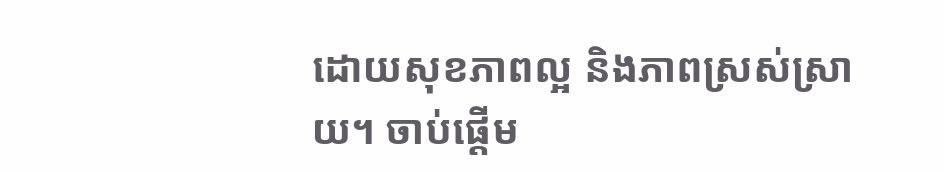ដោយសុខភាពល្អ និងភាពស្រស់ស្រាយ។ ចាប់ផ្តើម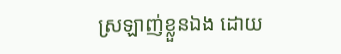ស្រឡាញ់ខ្លួនឯង ដោយ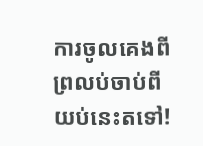ការចូលគេងពីព្រលប់ចាប់ពីយប់នេះតទៅ!